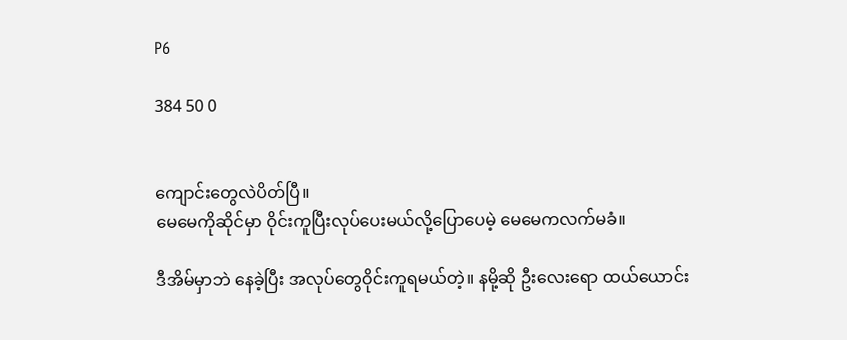P6

384 50 0


ကျောင်းတွေလဲပိတ်ပြီ။
မေမေကိုဆိုင်မှာ ဝိုင်းကူပြီးလုပ်ပေးမယ်လို့‌ပြောပေမဲ့ မေမေကလက်မခံ။

ဒီအိမ်မှာဘဲ နေခဲ့ပြီး အလုပ်တွေဝိုင်းကူရမယ်တဲ့။ နမို့ဆို ဦးလေးရော ထယ်ယောင်း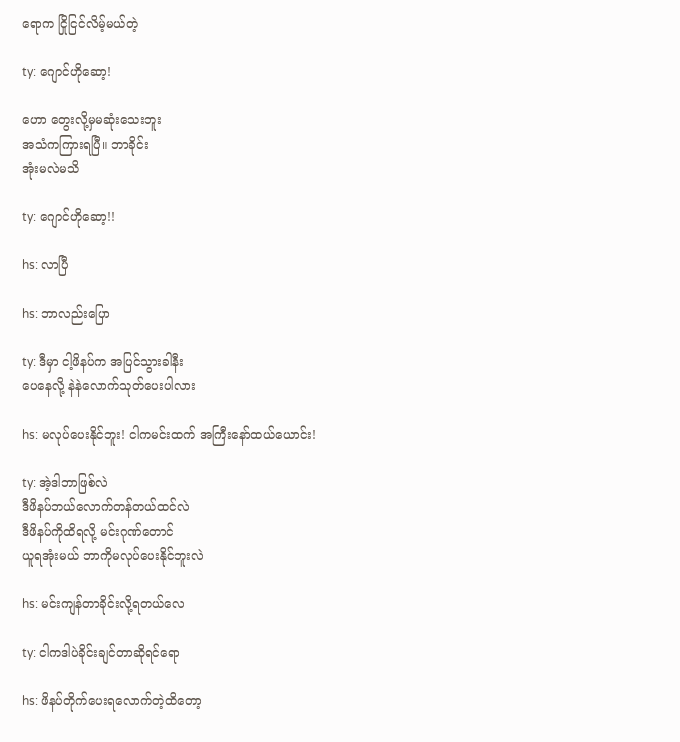ရောက ငြိုငြင်လိမ့်မယ်တဲ့

ty: ဂျောင်ဟိုဆော့!

ဟော တွေးလို့မှမဆုံးသေးဘူး
အသံကကြားရပြီ။ ဘာခိုင်း
အုံးမလဲမသိ

ty: ဂျောင်ဟိုဆော့!!

hs: လာပြီ

hs: ဘာလည်းပြော

ty: ဒီမှာ ငါ့ဖိနပ်က အပြင်သွားခါနီး
ပေနေလို့ နဲနဲလောက်သုတ်ပေးပါလား

hs: မလုပ်ပေးနိုင်ဘူး! ငါကမင်းထက် အကြီးနော်ထယ်ယောင်း!

ty: အဲ့ဒါဘာဖြစ်လဲ
ဒီဖိနပ်ဘယ်လောက်တန်တယ်ထင်လဲ
ဒီဖိနပ်ကိုထိရလို့ မင်းဂုဏ်တောင်
ယူရအုံးမယ် ဘာကိုမလုပ်ပေးနိုင်ဘူးလဲ

hs: မင်းကျန်တာခိုင်းလို့ရတယ်လေ

ty: ငါကဒါပဲခိုင်းချင်တာဆိုရင်ရော

hs: ဖိနပ်တိုက်ပေးရလောက်တဲ့ထိတော့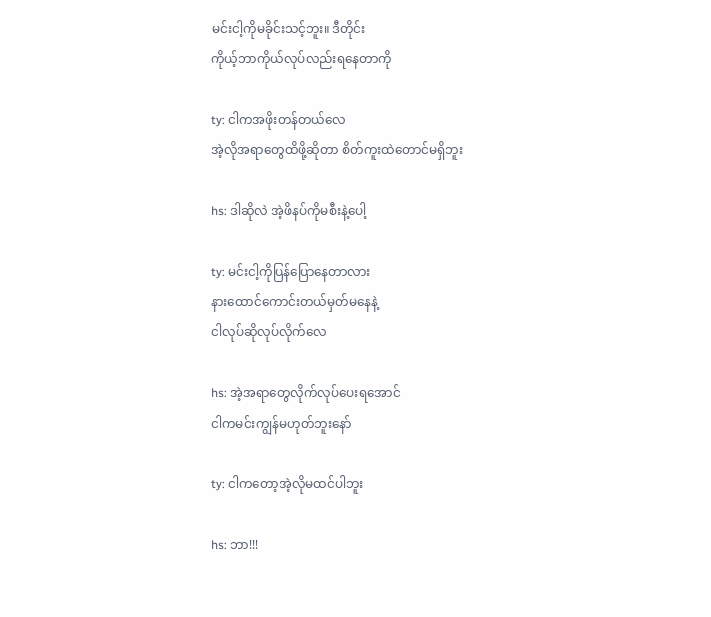မင်းငါ့ကိုမခိုင်းသင့်ဘူး။ ဒီတိုင်း
ကိုယ့်ဘာကိုယ်လုပ်လည်းရနေတာကို

ty: ငါကအဖိုးတန်တယ်လေ
အဲ့လိုအရာတွေထိဖို့ဆိုတာ စိတ်ကူးထဲတောင်မရှိဘူး

hs: ဒါဆိုလဲ အဲ့ဖိနပ်ကိုမစီးနဲ့ပေါ့

ty: မင်းငါ့ကိုပြန်ပြောနေတာလား
နားထောင်ကောင်းတယ်မှတ်မနေနဲ့
ငါလုပ်ဆိုလုပ်လိုက်လေ

hs: အဲ့အရာတွေလိုက်လုပ်ပေးရအောင်
ငါကမင်းကျွန်မဟုတ်ဘူးနော်

ty: ငါကတော့အဲ့လိုမထင်ပါဘူး

hs: ဘာ!!!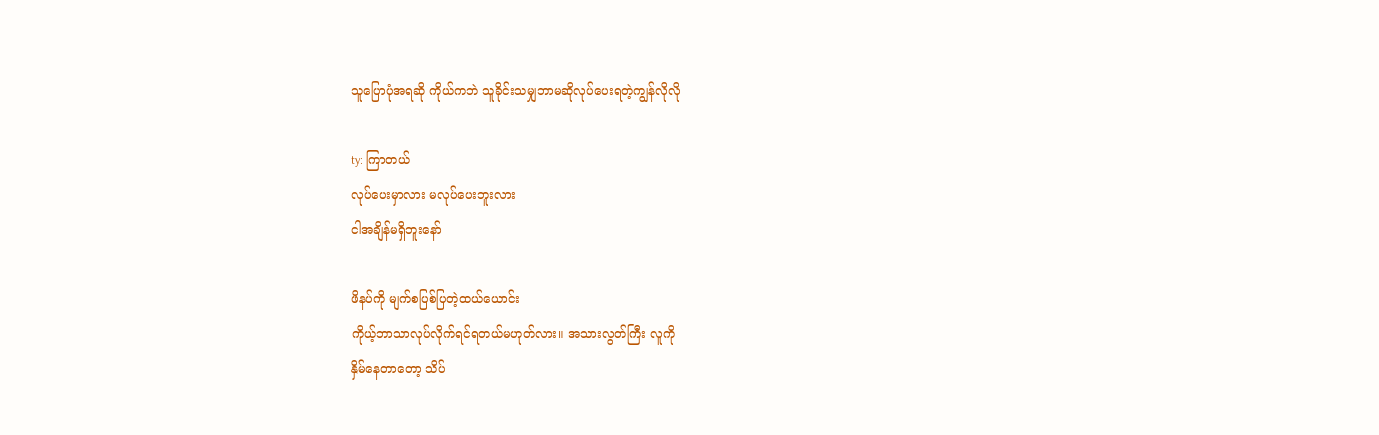သူပြောပုံအရဆို ကိုယ်ကဘဲ သူခိုင်းသမျှဘာမဆိုလုပ်ပေးရတဲ့ကျွန်လိုလို

ty: ကြာတယ်
လုပ်ပေးမှာလား မလုပ်ပေးဘူးလား
ငါအချိန်မရှိဘူးနော်

ဖိနပ်ကို မျက်စပြစ်ပြတဲ့ထယ်ယောင်း
ကိုယ့်ဘာသာလုပ်လိုက်ရင်ရတယ်မဟုတ်လား။ အသားလွတ်ကြီး လူကို
နှိမ်နေတာတော့ သိပ်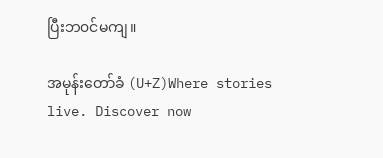ပြီးဘ၀င်မကျ။

အမုန်းတော်ခံ (U+Z)Where stories live. Discover now